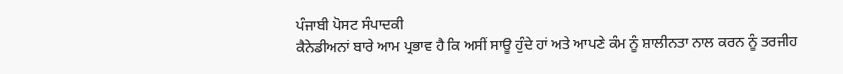ਪੰਜਾਬੀ ਪੋਸਟ ਸੰਪਾਦਕੀ
ਕੈਨੇਡੀਅਨਾਂ ਬਾਰੇ ਆਮ ਪ੍ਰਭਾਵ ਹੈ ਕਿ ਅਸੀਂ ਸਾਊ ਹੁੰਦੇ ਹਾਂ ਅਤੇ ਆਪਣੇ ਕੰਮ ਨੂੰ ਸ਼ਾਲੀਨਤਾ ਨਾਲ ਕਰਨ ਨੂੰ ਤਰਜੀਹ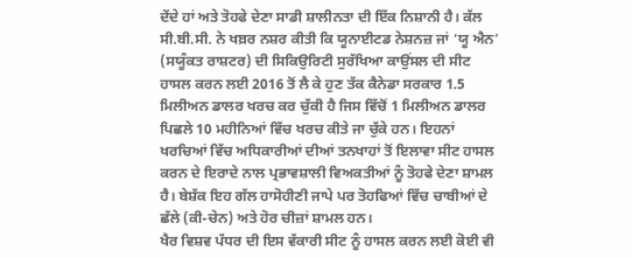ਦੇਂਦੇ ਹਾਂ ਅਤੇ ਤੋਹਫੇ ਦੇਣਾ ਸਾਡੀ ਸ਼ਾਲੀਨਤਾ ਦੀ ਇੱਕ ਨਿਸ਼ਾਨੀ ਹੈ। ਕੱਲ ਸੀ.ਬੀ.ਸੀ. ਨੇ ਖਬ਼ਰ ਨਸ਼ਰ ਕੀਤੀ ਕਿ ਯੂਨਾਈਟਡ ਨੇਸ਼ਨਜ਼ ਜਾਂ ‘ਯੂ ਐਨ’ (ਸਯੂੰਕਤ ਰਾਸ਼ਟਰ) ਦੀ ਸਿਕਿਉਰਿਟੀ ਸੁਰੱਖਿਆ ਕਾਉਂਸਲ ਦੀ ਸੀਟ ਹਾਸਲ ਕਰਨ ਲਈ 2016 ਤੋਂ ਲੈ ਕੇ ਹੁਣ ਤੱਕ ਕੈਨੇਡਾ ਸਰਕਾਰ 1.5 ਮਿਲੀਅਨ ਡਾਲਰ ਖਰਚ ਕਰ ਚੁੱਕੀ ਹੈ ਜਿਸ ਵਿੱਚੋਂ 1 ਮਿਲੀਅਨ ਡਾਲਰ ਪਿਛਲੇ 10 ਮਹੀਨਿਆਂ ਵਿੱਚ ਖਰਚ ਕੀਤੇ ਜਾ ਚੁੱਕੇ ਹਨ। ਇਹਨਾਂ ਖਰਚਿਆਂ ਵਿੱਚ ਅਧਿਕਾਰੀਆਂ ਦੀਆਂ ਤਨਖਾਹਾਂ ਤੋਂ ਇਲਾਵਾ ਸੀਟ ਹਾਸਲ ਕਰਨ ਦੇ ਇਰਾਦੇ ਨਾਲ ਪ੍ਰਭਾਵਸ਼ਾਲੀ ਵਿਅਕਤੀਆਂ ਨੂੰ ਤੋਹਫੇ ਦੇਣਾ ਸ਼ਾਮਲ ਹੈ। ਬੇਸ਼ੱਕ ਇਹ ਗੱਲ ਹਾਸੋਹੀਣੀ ਜਾਪੇ ਪਰ ਤੋਹਫਿਆਂ ਵਿੱਚ ਚਾਬੀਆਂ ਦੇ ਛੱਲੇ (ਕੀ-ਚੇਨ) ਅਤੇ ਹੋਰ ਚੀਜ਼ਾਂ ਸ਼ਾਮਲ ਹਨ।
ਖੈਰ ਵਿਸ਼ਵ ਪੱਧਰ ਦੀ ਇਸ ਵੱਕਾਰੀ ਸੀਟ ਨੂੰ ਹਾਸਲ ਕਰਨ ਲਈ ਕੋਈ ਵੀ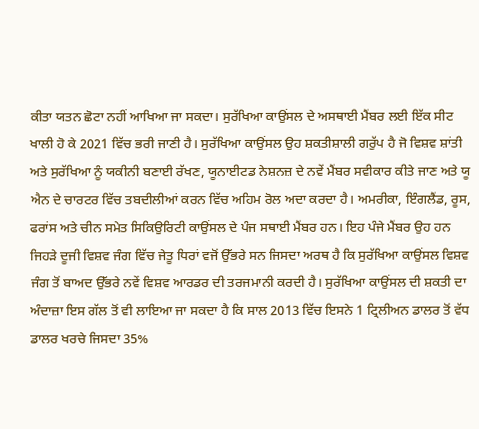ਕੀਤਾ ਯਤਨ ਛੋਟਾ ਨਹੀਂ ਆਖਿਆ ਜਾ ਸਕਦਾ। ਸੁਰੱਖਿਆ ਕਾਉਂਸਲ ਦੇ ਅਸਥਾਈ ਮੈਂਬਰ ਲਈ ਇੱਕ ਸੀਟ ਖਾਲੀ ਹੋ ਕੇ 2021 ਵਿੱਚ ਭਰੀ ਜਾਣੀ ਹੈ। ਸੁਰੱਖਿਆ ਕਾਉਂਸਲ ਉਹ ਸ਼ਕਤੀਸ਼ਾਲੀ ਗਰੁੱਪ ਹੈ ਜੋ ਵਿਸ਼ਵ ਸ਼ਾਂਤੀ ਅਤੇ ਸੁਰੱਖਿਆ ਨੂੰ ਯਕੀਨੀ ਬਣਾਈ ਰੱਖਣ, ਯੂਨਾਈਟਡ ਨੇਸ਼ਨਜ਼ ਦੇ ਨਵੇਂ ਮੈਂਬਰ ਸਵੀਕਾਰ ਕੀਤੇ ਜਾਣ ਅਤੇ ਯੂ ਐਨ ਦੇ ਚਾਰਟਰ ਵਿੱਚ ਤਬਦੀਲੀਆਂ ਕਰਨ ਵਿੱਚ ਅਹਿਮ ਰੋਲ ਅਦਾ ਕਰਦਾ ਹੈ। ਅਮਰੀਕਾ, ਇੰਗਲੈਂਡ, ਰੂਸ, ਫਰਾਂਸ ਅਤੇ ਚੀਨ ਸਮੇਤ ਸਿਕਿਉਰਿਟੀ ਕਾਉਂਸਲ ਦੇ ਪੰਜ ਸਥਾਈ ਮੈਂਬਰ ਹਨ। ਇਹ ਪੰਜੇ ਮੈਂਬਰ ਉਹ ਹਨ ਜਿਹੜੇ ਦੂਜੀ ਵਿਸ਼ਵ ਜੰਗ ਵਿੱਚ ਜੇਤੂ ਧਿਰਾਂ ਵਜੋਂ ਉੱਭਰੇ ਸਨ ਜਿਸਦਾ ਅਰਥ ਹੈ ਕਿ ਸੁਰੱਖਿਆ ਕਾਉਂਸਲ ਵਿਸ਼ਵ ਜੰਗ ਤੋਂ ਬਾਅਦ ਉੱਭਰੇ ਨਵੇਂ ਵਿਸ਼ਵ ਆਰਡਰ ਦੀ ਤਰਜਮਾਨੀ ਕਰਦੀ ਹੈ। ਸੁਰੱਖਿਆ ਕਾਉਂਸਲ ਦੀ ਸ਼ਕਤੀ ਦਾ ਅੰਦਾਜ਼ਾ ਇਸ ਗੱਲ ਤੋਂ ਵੀ ਲਾਇਆ ਜਾ ਸਕਦਾ ਹੈ ਕਿ ਸਾਲ 2013 ਵਿੱਚ ਇਸਨੇ 1 ਟ੍ਰਿਲੀਅਨ ਡਾਲਰ ਤੋਂ ਵੱਧ ਡਾਲਰ ਖਰਚੇ ਜਿਸਦਾ 35%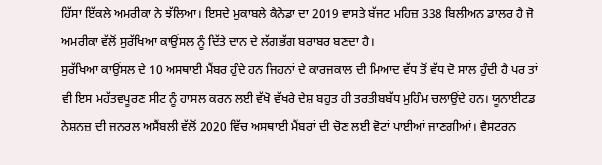ਹਿੱਸਾ ਇੱਕਲੇ ਅਮਰੀਕਾ ਨੇ ਝੱਲਿਆ। ਇਸਦੇ ਮੁਕਾਬਲੇ ਕੈਨੇਡਾ ਦਾ 2019 ਵਾਸਤੇ ਬੱਜਟ ਮਹਿਜ਼ 338 ਬਿਲੀਅਨ ਡਾਲਰ ਹੈ ਜੋ ਅਮਰੀਕਾ ਵੱਲੋਂ ਸੁਰੱਖਿਆ ਕਾਉਂਸਲ ਨੂੰ ਦਿੱਤੇ ਦਾਨ ਦੇ ਲੱਗਭੱਗ ਬਰਾਬਰ ਬਣਦਾ ਹੈ।
ਸੁਰੱਖਿਆ ਕਾਉਂਸਲ ਦੇ 10 ਅਸਥਾਈ ਮੈਂਬਰ ਹੁੰਦੇ ਹਨ ਜਿਹਨਾਂ ਦੇ ਕਾਰਜਕਾਲ ਦੀ ਮਿਆਦ ਵੱਧ ਤੋਂ ਵੱਧ ਦੋ ਸਾਲ ਹੁੰਦੀ ਹੈ ਪਰ ਤਾਂ ਵੀ ਇਸ ਮਹੱਤਵਪੂਰਣ ਸੀਟ ਨੂੰ ਹਾਸਲ ਕਰਨ ਲਈ ਵੱਖੋ ਵੱਖਰੇ ਦੇਸ਼ ਬਹੁਤ ਹੀ ਤਰਤੀਬਬੱਧ ਮੁਹਿੰਮ ਚਲਾਉਂਦੇ ਹਨ। ਯੂਨਾਈਟਡ ਨੇਸ਼ਨਜ਼ ਦੀ ਜਨਰਲ ਅਸੈਂਬਲੀ ਵੱਲੋਂ 2020 ਵਿੱਚ ਅਸਥਾਈ ਮੈਂਬਰਾਂ ਦੀ ਚੋਣ ਲਈ ਵੋਟਾਂ ਪਾਈਆਂ ਜਾਣਗੀਆਂ। ਵੈਸਟਰਨ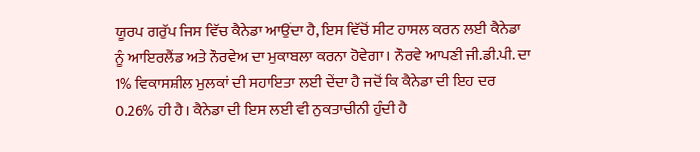ਯੂਰਪ ਗਰੁੱਪ ਜਿਸ ਵਿੱਚ ਕੈਨੇਡਾ ਆਉਂਦਾ ਹੈ, ਇਸ ਵਿੱਚੋਂ ਸੀਟ ਹਾਸਲ ਕਰਨ ਲਈ ਕੈਨੇਡਾ ਨੂੰ ਆਇਰਲੈਂਡ ਅਤੇ ਨੌਰਵੇਅ ਦਾ ਮੁਕਾਬਲਾ ਕਰਨਾ ਹੋਵੇਗਾ। ਨੌਰਵੇ ਆਪਣੀ ਜੀ.ਡੀ.ਪੀ. ਦਾ 1% ਵਿਕਾਸਸ਼ੀਲ ਮੁਲਕਾਂ ਦੀ ਸਹਾਇਤਾ ਲਈ ਦੇਂਦਾ ਹੈ ਜਦੋਂ ਕਿ ਕੈਨੇਡਾ ਦੀ ਇਹ ਦਰ 0.26% ਹੀ ਹੈ। ਕੈਨੇਡਾ ਦੀ ਇਸ ਲਈ ਵੀ ਨੁਕਤਾਚੀਨੀ ਹੁੰਦੀ ਹੈ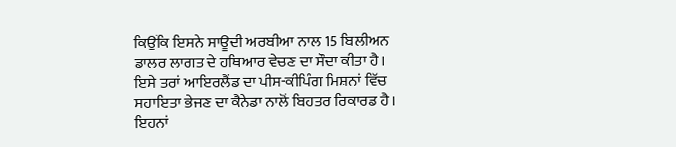ਕਿਉਂਕਿ ਇਸਨੇ ਸਾਊਦੀ ਅਰਬੀਆ ਨਾਲ 15 ਬਿਲੀਅਨ ਡਾਲਰ ਲਾਗਤ ਦੇ ਹਥਿਆਰ ਵੇਚਣ ਦਾ ਸੌਦਾ ਕੀਤਾ ਹੈ। ਇਸੇ ਤਰਾਂ ਆਇਰਲੈਂਡ ਦਾ ਪੀਸ-ਕੀਪਿੰਗ ਮਿਸ਼ਨਾਂ ਵਿੱਚ ਸਹਾਇਤਾ ਭੇਜਣ ਦਾ ਕੈਨੇਡਾ ਨਾਲੋਂ ਬਿਹਤਰ ਰਿਕਾਰਡ ਹੈ। ਇਹਨਾਂ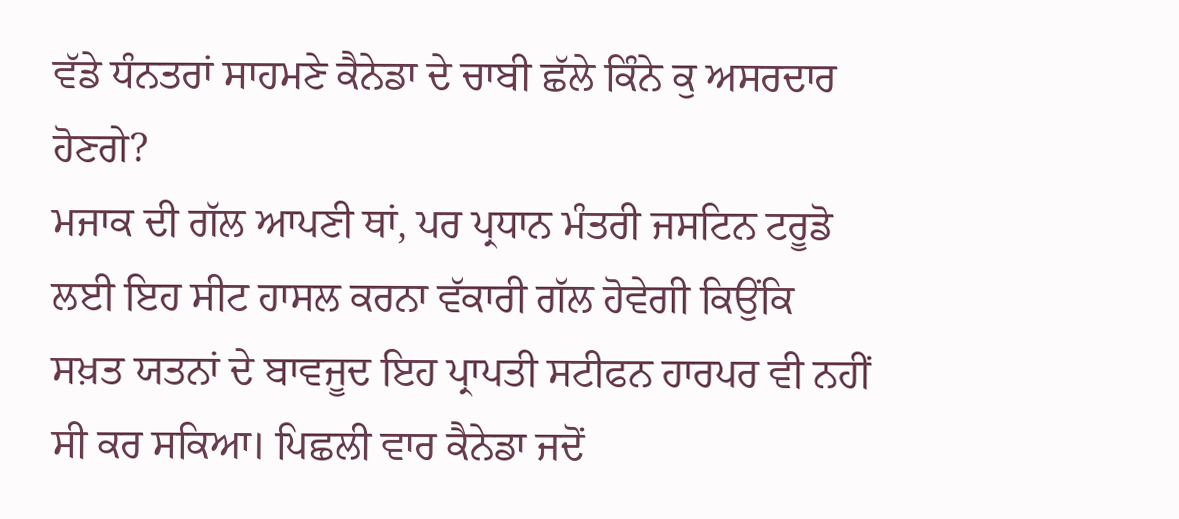ਵੱਡੇ ਧੰਨਤਰਾਂ ਸਾਹਮਣੇ ਕੈਨੇਡਾ ਦੇ ਚਾਬੀ ਛੱਲੇ ਕਿੰਨੇ ਕੁ ਅਸਰਦਾਰ ਹੋਣਗੇ?
ਮਜਾਕ ਦੀ ਗੱਲ ਆਪਣੀ ਥਾਂ, ਪਰ ਪ੍ਰਧਾਨ ਮੰਤਰੀ ਜਸਟਿਨ ਟਰੂਡੋ ਲਈ ਇਹ ਸੀਟ ਹਾਸਲ ਕਰਨਾ ਵੱਕਾਰੀ ਗੱਲ ਹੋਵੇਗੀ ਕਿਉਂਕਿ ਸਖ਼ਤ ਯਤਨਾਂ ਦੇ ਬਾਵਜੂਦ ਇਹ ਪ੍ਰਾਪਤੀ ਸਟੀਫਨ ਹਾਰਪਰ ਵੀ ਨਹੀਂ ਸੀ ਕਰ ਸਕਿਆ। ਪਿਛਲੀ ਵਾਰ ਕੈਨੇਡਾ ਜਦੋਂ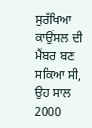ਸੁਰੱਖਿਆ ਕਾਉਂਸਲ ਦੀ ਮੈਂਬਰ ਬਣ ਸਕਿਆ ਸੀ, ਉਹ ਸਾਲ 2000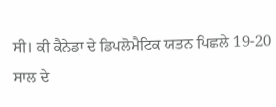ਸੀ। ਕੀ ਕੈਨੇਡਾ ਦੇ ਡਿਪਲੋਮੈਟਿਕ ਯਤਨ ਪਿਛਲੇ 19-20 ਸਾਲ ਦੇ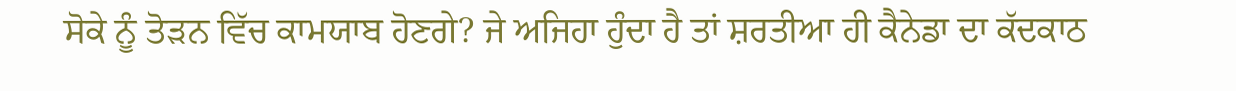ਸੋਕੇ ਨੂੰ ਤੋੜਨ ਵਿੱਚ ਕਾਮਯਾਬ ਹੋਣਗੇ? ਜੇ ਅਜਿਹਾ ਹੁੰਦਾ ਹੈ ਤਾਂ ਸ਼ਰਤੀਆ ਹੀ ਕੈਨੇਡਾ ਦਾ ਕੱਦਕਾਠ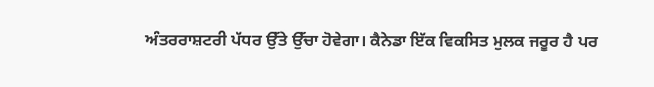ਅੰਤਰਰਾਸ਼ਟਰੀ ਪੱਧਰ ਉੱਤੇ ਉੱਚਾ ਹੋਵੇਗਾ। ਕੈਨੇਡਾ ਇੱਕ ਵਿਕਸਿਤ ਮੁਲਕ ਜਰੂਰ ਹੈ ਪਰ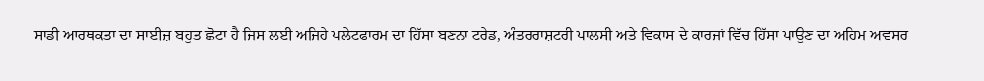ਸਾਡੀ ਆਰਥਕਤਾ ਦਾ ਸਾਈਜ਼ ਬਹੁਤ ਛੋਟਾ ਹੈ ਜਿਸ ਲਈ ਅਜਿਹੇ ਪਲੇਟਫਾਰਮ ਦਾ ਹਿੱਸਾ ਬਣਨਾ ਟਰੇਡ, ਅੰਤਰਰਾਸ਼ਟਰੀ ਪਾਲਸੀ ਅਤੇ ਵਿਕਾਸ ਦੇ ਕਾਰਜਾਂ ਵਿੱਚ ਹਿੱਸਾ ਪਾਉਣ ਦਾ ਅਹਿਮ ਅਵਸਰ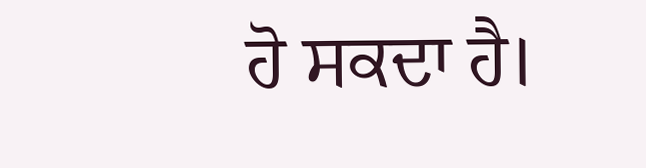ਹੋ ਸਕਦਾ ਹੈ।